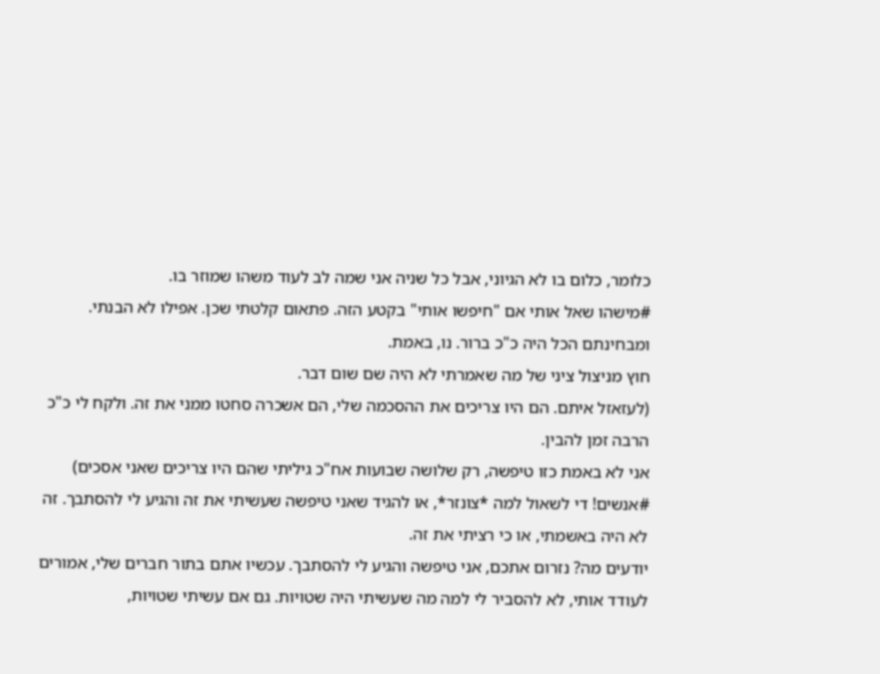כלומר, כלום בו לא הגיוני, אבל כל שניה אני שמה לב לעוד משהו שמוזר בו.
#מישהו שאל אותי אם "חיפשו אותי" בקטע הזה. פתאום קלטתי שכן. אפילו לא הבנתי. ומבחינתם הכל היה כ"כ ברור. נו, באמת.
חוץ מניצול ציני של מה שאמרתי לא היה שם שום דבר.
(לעזאזל איתם. הם היו צריכים את ההסכמה שלי, הם אשכרה סחטו ממני את זה. ולקח לי כ"כ הרבה זמן להבין.
אני לא באמת כזו טיפשה, רק שלושה שבועות אח"כ גיליתי שהם היו צריכים שאני אסכים)
#אנשים! די לשאול למה *צונזר*, או להגיד שאני טיפשה שעשיתי את זה והגיע לי להסתבך. זה לא היה באשמתי, או כי רציתי את זה.
יודעים מה? נזרום אתכם, אני טיפשה והגיע לי להסתבך. עכשיו אתם בתור חברים שלי, אמורים לעודד אותי, לא להסביר לי למה מה שעשיתי היה שטויות. גם אם עשיתי שטויות,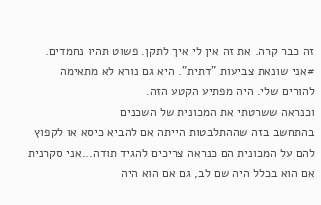זה כבר קרה. את זה אין לי איך לתקן. פשוט תהיו נחמדים.
#אני שונאת צביעות "דתית". היא גם נורא לא מתאימה להורים שלי. היה מפתיע הקטע הזה.
וכנראה ששרטתי את המכונית של השכנים
בהתחשב בזה שההתלבטות הייתה אם להביא כיסא או לקפוץ להם על המכונית הם כנראה צריכים להגיד תודה...אני סקרנית אם הוא בכלל היה שם לב, גם אם הוא היה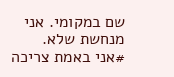שם במקומי. אני מנחשת שלא.
#אני באמת צריכה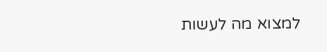למצוא מה לעשות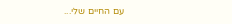עם החיים שלי...